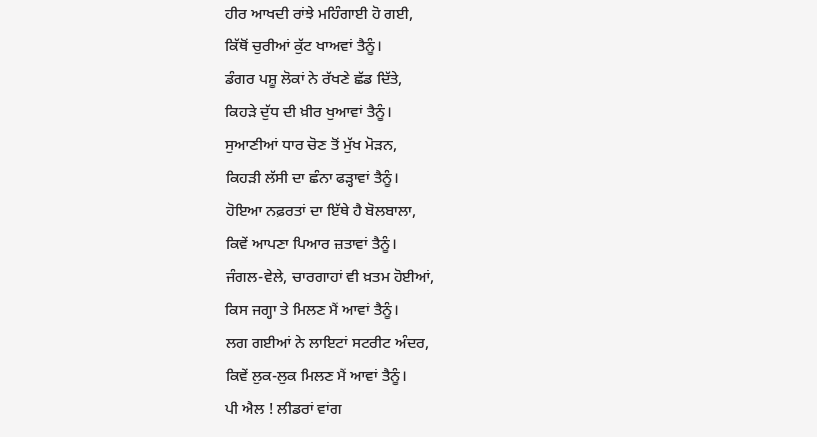ਹੀਰ ਆਖਦੀ ਰਾਂਝੇ ਮਹਿੰਗਾਈ ਹੋ ਗਈ,
ਕਿੱਥੋਂ ਚੁਰੀਆਂ ਕੁੱਟ ਖਾਅਵਾਂ ਤੈਨੂੰ।
ਡੰਗਰ ਪਸ਼ੂ ਲੋਕਾਂ ਨੇ ਰੱਖਣੇ ਛੱਡ ਦਿੱਤੇ,
ਕਿਹੜੇ ਦੁੱਧ ਦੀ ਖ਼ੀਰ ਖੁਆਵਾਂ ਤੈਨੂੰ।
ਸੁਆਣੀਆਂ ਧਾਰ ਚੋਣ ਤੋਂ ਮੁੱਖ ਮੋੜਨ,
ਕਿਹੜੀ ਲੱਸੀ ਦਾ ਛੰਨਾ ਫੜ੍ਹਾਵਾਂ ਤੈਨੂੰ।
ਹੋਇਆ ਨਫ਼ਰਤਾਂ ਦਾ ਇੱਥੇ ਹੈ ਬੋਲਬਾਲਾ,
ਕਿਵੇਂ ਆਪਣਾ ਪਿਆਰ ਜ਼ਤਾਵਾਂ ਤੈਨੂੰ।
ਜੰਗਲ-ਵੇਲੇ, ਚਾਰਗਾਹਾਂ ਵੀ ਖ਼ਤਮ ਹੋਈਆਂ,
ਕਿਸ ਜਗ੍ਹਾ ਤੇ ਮਿਲਣ ਮੈਂ ਆਵਾਂ ਤੈਨੂੰ।
ਲਗ ਗਈਆਂ ਨੇ ਲਾਇਟਾਂ ਸਟਰੀਟ ਅੰਦਰ,
ਕਿਵੇਂ ਲੁਕ-ਲੁਕ ਮਿਲਣ ਮੈਂ ਆਵਾਂ ਤੈਨੂੰ।
ਪੀ ਐਲ ! ਲੀਡਰਾਂ ਵਾਂਗ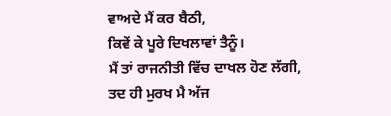ਵਾਅਦੇ ਮੈਂ ਕਰ ਬੈਠੀ,
ਕਿਵੇਂ ਕੇ ਪੂਰੇ ਦਿਖਲਾਵਾਂ ਤੈਨੂੰ।
ਮੈਂ ਤਾਂ ਰਾਜਨੀਤੀ ਵਿੱਚ ਦਾਖਲ ਹੋਣ ਲੱਗੀ,
ਤਦ ਹੀ ਮੁਰਖ ਮੈ ਅੱਜ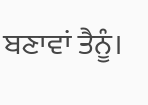ਬਣਾਵਾਂ ਤੈਨੂੰ।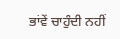ਭਾਂਵੇਂ ਚਾਹੁੰਦੀ ਨਹੀਂ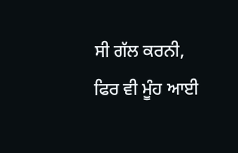ਸੀ ਗੱਲ ਕਰਨੀ,
ਫਿਰ ਵੀ ਮੂੰਹ ਆਈ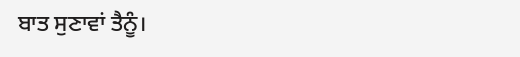ਬਾਤ ਸੁਣਾਵਾਂ ਤੈਨੂੰ।